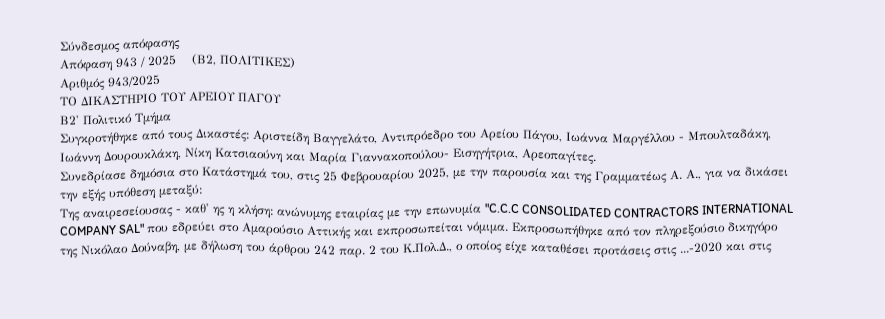Σύνδεσμος απόφασης
Απόφαση 943 / 2025    (Β2, ΠΟΛΙΤΙΚΕΣ)
Αριθμός 943/2025
ΤΟ ΔΙΚΑΣΤΗΡΙΟ ΤΟΥ ΑΡΕΙΟΥ ΠΑΓΟΥ
Β2' Πολιτικό Τμήμα
Συγκροτήθηκε από τους Δικαστές: Αριστείδη Βαγγελάτο, Αντιπρόεδρο του Αρείου Πάγου, Ιωάννα Μαργέλλου - Μπουλταδάκη, Ιωάννη Δουρουκλάκη, Νίκη Κατσιαούνη και Μαρία Γιαννακοπούλου- Εισηγήτρια, Αρεοπαγίτες.
Συνεδρίασε δημόσια στο Κατάστημά του, στις 25 Φεβρουαρίου 2025, με την παρουσία και της Γραμματέως Α. Α., για να δικάσει την εξής υπόθεση μεταξύ:
Της αναιρεσείουσας - καθ' ης η κλήση: ανώνυμης εταιρίας με την επωνυμία "C.C.C CONSOLIDATED CONTRACTORS INTERNATIONAL COMPANY SAL" που εδρεύει στο Αμαρούσιο Αττικής και εκπροσωπείται νόμιμα. Εκπροσωπήθηκε από τον πληρεξούσιο δικηγόρο της Νικόλαο Δούναβη, με δήλωση του άρθρου 242 παρ. 2 του Κ.Πολ.Δ., ο οποίος είχε καταθέσει προτάσεις στις ...-2020 και στις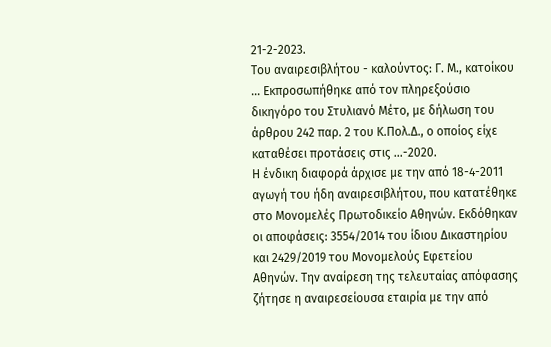21-2-2023.
Του αναιρεσιβλήτου - καλούντος: Γ. Μ., κατοίκου ... Εκπροσωπήθηκε από τον πληρεξούσιο δικηγόρο του Στυλιανό Μέτο, με δήλωση του άρθρου 242 παρ. 2 του Κ.Πολ.Δ., ο οποίος είχε καταθέσει προτάσεις στις ...-2020.
Η ένδικη διαφορά άρχισε με την από 18-4-2011 αγωγή του ήδη αναιρεσιβλήτου, που κατατέθηκε στο Μονομελές Πρωτοδικείο Αθηνών. Εκδόθηκαν οι αποφάσεις: 3554/2014 του ίδιου Δικαστηρίου και 2429/2019 του Μονομελούς Εφετείου Αθηνών. Την αναίρεση της τελευταίας απόφασης ζήτησε η αναιρεσείουσα εταιρία με την από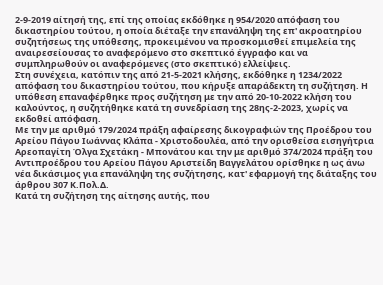2-9-2019 αίτησή της, επί της οποίας εκδόθηκε η 954/2020 απόφαση του δικαστηρίου τούτου, η οποία διέταξε την επανάληψη της επ' ακροατηρίου συζητήσεως της υπόθεσης, προκειμένου να προσκομισθεί επιμελεία της αναιρεσείουσας το αναφερόμενο στο σκεπτικό έγγραφο και να συμπληρωθούν οι αναφερόμενες (στο σκεπτικό) ελλείψεις.
Στη συνέχεια, κατόπιν της από 21-5-2021 κλήσης, εκδόθηκε η 1234/2022 απόφαση του δικαστηρίου τούτου, που κήρυξε απαράδεκτη τη συζήτηση. Η υπόθεση επαναφέρθηκε προς συζήτηση με την από 20-10-2022 κλήση του καλούντος, η συζητήθηκε κατά τη συνεδρίαση της 28ης-2-2023, χωρίς να εκδοθεί απόφαση.
Με την με αριθμό 179/2024 πράξη αφαίρεσης δικογραφιών της Προέδρου του Αρείου Πάγου Ιωάννας Κλάπα - Χριστοδουλέα, από την ορισθείσα εισηγήτρια Αρεοπαγίτη Όλγα Σχετάκη - Μπονάτου και την με αριθμό 374/2024 πράξη του Αντιπροέδρου του Αρείου Πάγου Αριστείδη Βαγγελάτου ορίσθηκε η ως άνω νέα δικάσιμος για επανάληψη της συζήτησης, κατ' εφαρμογή της διάταξης του άρθρου 307 Κ.Πολ.Δ.
Κατά τη συζήτηση της αίτησης αυτής, που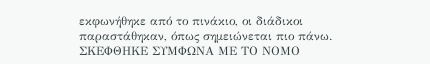εκφωνήθηκε από το πινάκιο, οι διάδικοι παραστάθηκαν, όπως σημειώνεται πιο πάνω.
ΣΚΕΦΘΗΚΕ ΣΥΜΦΩΝΑ ΜΕ ΤΟ ΝΟΜΟ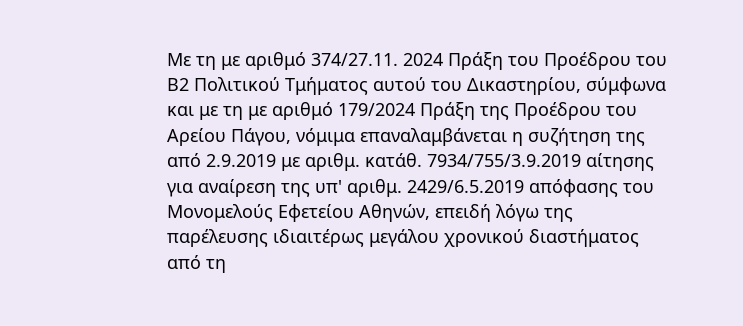Με τη με αριθμό 374/27.11. 2024 Πράξη του Προέδρου του Β2 Πολιτικού Τμήματος αυτού του Δικαστηρίου, σύμφωνα και με τη με αριθμό 179/2024 Πράξη της Προέδρου του Αρείου Πάγου, νόμιμα επαναλαμβάνεται η συζήτηση της από 2.9.2019 με αριθμ. κατάθ. 7934/755/3.9.2019 αίτησης για αναίρεση της υπ' αριθμ. 2429/6.5.2019 απόφασης του Μονομελούς Εφετείου Αθηνών, επειδή λόγω της παρέλευσης ιδιαιτέρως μεγάλου χρονικού διαστήματος από τη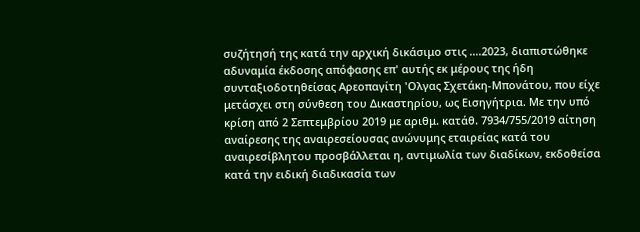συζήτησή της κατά την αρχική δικάσιμο στις ....2023, διαπιστώθηκε αδυναμία έκδοσης απόφασης επ' αυτής εκ μέρους της ήδη συνταξιοδοτηθείσας Αρεοπαγίτη 'Ολγας Σχετάκη-Μπονάτου, που είχε μετάσχει στη σύνθεση του Δικαστηρίου, ως Εισηγήτρια. Με την υπό κρίση από 2 Σεπτεμβρίου 2019 με αριθμ. κατάθ. 7934/755/2019 αίτηση αναίρεσης της αναιρεσείουσας ανώνυμης εταιρείας κατά του αναιρεσίβλητου προσβάλλεται η, αντιμωλία των διαδίκων, εκδοθείσα κατά την ειδική διαδικασία των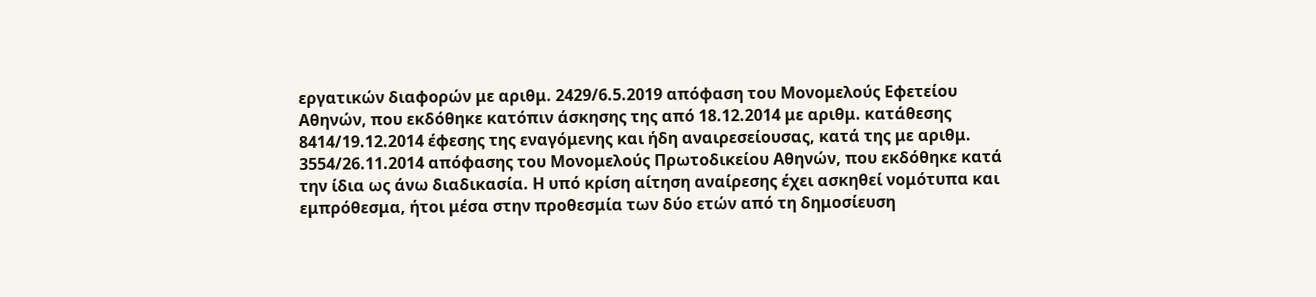εργατικών διαφορών με αριθμ. 2429/6.5.2019 απόφαση του Μονομελούς Εφετείου Αθηνών, που εκδόθηκε κατόπιν άσκησης της από 18.12.2014 με αριθμ. κατάθεσης 8414/19.12.2014 έφεσης της εναγόμενης και ήδη αναιρεσείουσας, κατά της με αριθμ. 3554/26.11.2014 απόφασης του Μονομελούς Πρωτοδικείου Αθηνών, που εκδόθηκε κατά την ίδια ως άνω διαδικασία. Η υπό κρίση αίτηση αναίρεσης έχει ασκηθεί νομότυπα και εμπρόθεσμα, ήτοι μέσα στην προθεσμία των δύο ετών από τη δημοσίευση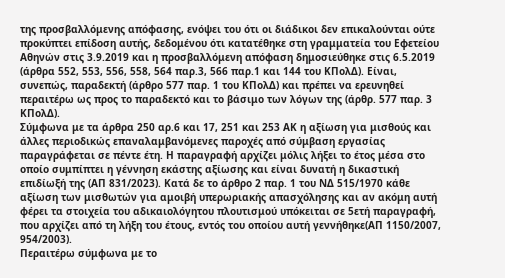της προσβαλλόμενης απόφασης, ενόψει του ότι οι διάδικοι δεν επικαλούνται ούτε προκύπτει επίδοση αυτής, δεδομένου ότι κατατέθηκε στη γραμματεία του Εφετείου Αθηνών στις 3.9.2019 και η προσβαλλόμενη απόφαση δημοσιεύθηκε στις 6.5.2019 (άρθρα 552, 553, 556, 558, 564 παρ.3, 566 παρ.1 και 144 του ΚΠολΔ). Είναι, συνεπώς, παραδεκτή (άρθρο 577 παρ. 1 του ΚΠολΔ) και πρέπει να ερευνηθεί περαιτέρω ως προς το παραδεκτό και το βάσιμο των λόγων της (άρθρ. 577 παρ. 3 ΚΠολΔ).
Σύμφωνα με τα άρθρα 250 αρ.6 και 17, 251 και 253 ΑΚ η αξίωση για μισθούς και άλλες περιοδικώς επαναλαμβανόμενες παροχές από σύμβαση εργασίας παραγράφεται σε πέντε έτη. Η παραγραφή αρχίζει μόλις λήξει το έτος μέσα στο οποίο συμπίπτει η γέννηση εκάστης αξίωσης και είναι δυνατή η δικαστική επιδίωξή της (ΑΠ 831/2023). Κατά δε το άρθρο 2 παρ. 1 του ΝΔ 515/1970 κάθε αξίωση των μισθωτών για αμοιβή υπερωριακής απασχόλησης και αν ακόμη αυτή φέρει τα στοιχεία του αδικαιολόγητου πλουτισμού υπόκειται σε 5ετή παραγραφή, που αρχίζει από τη λήξη του έτους, εντός του οποίου αυτή γεννήθηκε(ΑΠ 1150/2007, 954/2003).
Περαιτέρω σύμφωνα με το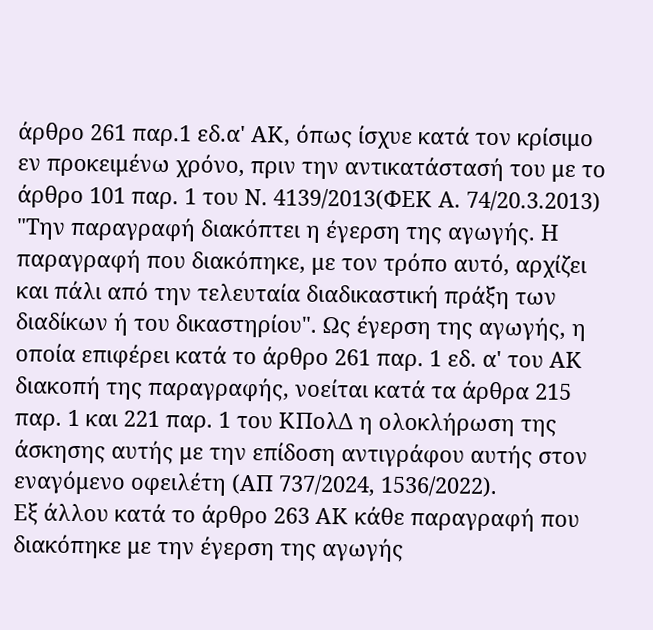άρθρο 261 παρ.1 εδ.α' ΑΚ, όπως ίσχυε κατά τον κρίσιμο εν προκειμένω χρόνο, πριν την αντικατάστασή του με το άρθρο 101 παρ. 1 του Ν. 4139/2013(ΦΕΚ Α. 74/20.3.2013) "Την παραγραφή διακόπτει η έγερση της αγωγής. Η παραγραφή που διακόπηκε, με τον τρόπο αυτό, αρχίζει και πάλι από την τελευταία διαδικαστική πράξη των διαδίκων ή του δικαστηρίου". Ως έγερση της αγωγής, η οποία επιφέρει κατά το άρθρο 261 παρ. 1 εδ. α' του ΑΚ διακοπή της παραγραφής, νοείται κατά τα άρθρα 215 παρ. 1 και 221 παρ. 1 του ΚΠολΔ η ολοκλήρωση της άσκησης αυτής με την επίδοση αντιγράφου αυτής στον εναγόμενο οφειλέτη (ΑΠ 737/2024, 1536/2022).
Εξ άλλου κατά το άρθρο 263 ΑΚ κάθε παραγραφή που διακόπηκε με την έγερση της αγωγής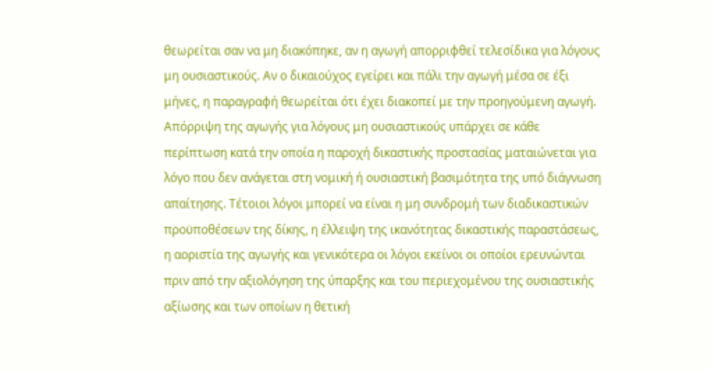θεωρείται σαν να μη διακόπηκε, αν η αγωγή απορριφθεί τελεσίδικα για λόγους μη ουσιαστικούς. Αν ο δικαιούχος εγείρει και πάλι την αγωγή μέσα σε έξι μήνες, η παραγραφή θεωρείται ότι έχει διακοπεί με την προηγούμενη αγωγή. Απόρριψη της αγωγής για λόγους μη ουσιαστικούς υπάρχει σε κάθε περίπτωση κατά την οποία η παροχή δικαστικής προστασίας ματαιώνεται για λόγο που δεν ανάγεται στη νομική ή ουσιαστική βασιμότητα της υπό διάγνωση απαίτησης. Τέτοιοι λόγοι μπορεί να είναι η μη συνδρομή των διαδικαστικών προϋποθέσεων της δίκης, η έλλειψη της ικανότητας δικαστικής παραστάσεως, η αοριστία της αγωγής και γενικότερα οι λόγοι εκείνοι οι οποίοι ερευνώνται πριν από την αξιολόγηση της ύπαρξης και του περιεχομένου της ουσιαστικής αξίωσης και των οποίων η θετική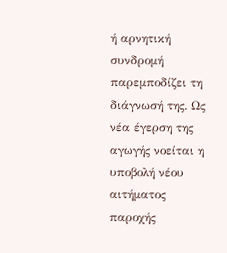ή αρνητική συνδρομή παρεμποδίζει τη διάγνωσή της. Ως νέα έγερση της αγωγής νοείται η υποβολή νέου αιτήματος παροχής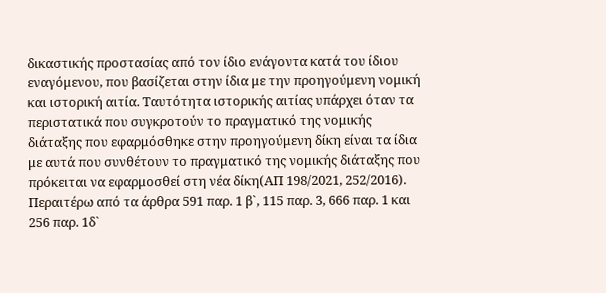δικαστικής προστασίας από τον ίδιο ενάγοντα κατά του ίδιου εναγόμενου, που βασίζεται στην ίδια με την προηγούμενη νομική και ιστορική αιτία. Ταυτότητα ιστορικής αιτίας υπάρχει όταν τα περιστατικά που συγκροτούν το πραγματικό της νομικής διάταξης που εφαρμόσθηκε στην προηγούμενη δίκη είναι τα ίδια με αυτά που συνθέτουν το πραγματικό της νομικής διάταξης που πρόκειται να εφαρμοσθεί στη νέα δίκη(ΑΠ 198/2021, 252/2016).
Περαιτέρω από τα άρθρα 591 παρ. 1 β`, 115 παρ. 3, 666 παρ. 1 και 256 παρ. 1δ`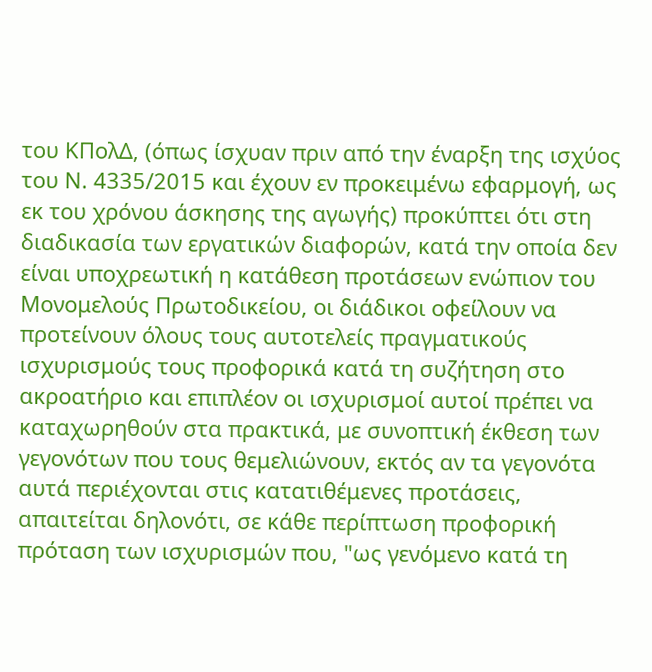του ΚΠολΔ, (όπως ίσχυαν πριν από την έναρξη της ισχύος του Ν. 4335/2015 και έχουν εν προκειμένω εφαρμογή, ως εκ του χρόνου άσκησης της αγωγής) προκύπτει ότι στη διαδικασία των εργατικών διαφορών, κατά την οποία δεν είναι υποχρεωτική η κατάθεση προτάσεων ενώπιον του Μονομελούς Πρωτοδικείου, οι διάδικοι οφείλουν να προτείνουν όλους τους αυτοτελείς πραγματικούς ισχυρισμούς τους προφορικά κατά τη συζήτηση στο ακροατήριο και επιπλέον οι ισχυρισμοί αυτοί πρέπει να καταχωρηθούν στα πρακτικά, με συνοπτική έκθεση των γεγονότων που τους θεμελιώνουν, εκτός αν τα γεγονότα αυτά περιέχονται στις κατατιθέμενες προτάσεις, απαιτείται δηλονότι, σε κάθε περίπτωση προφορική πρόταση των ισχυρισμών που, "ως γενόμενο κατά τη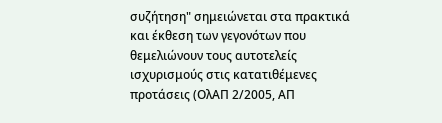συζήτηση" σημειώνεται στα πρακτικά και έκθεση των γεγονότων που θεμελιώνουν τους αυτοτελείς ισχυρισμούς στις κατατιθέμενες προτάσεις (ΟλΑΠ 2/2005, ΑΠ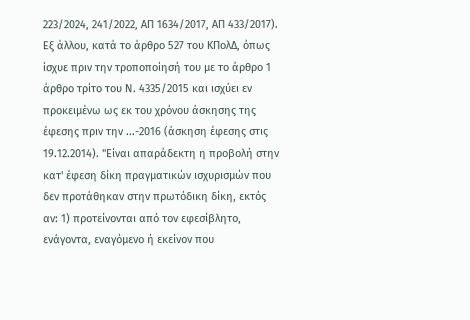223/2024, 241/2022, ΑΠ 1634/2017, ΑΠ 433/2017).
Εξ άλλου, κατά το άρθρο 527 του ΚΠολΔ, όπως ίσχυε πριν την τροποποίησή του με το άρθρο 1 άρθρο τρίτο του Ν. 4335/2015 και ισχύει εν προκειμένω ως εκ του χρόνου άσκησης της έφεσης πριν την ...-2016 (άσκηση έφεσης στις 19.12.2014). "Είναι απαράδεκτη η προβολή στην κατ' έφεση δίκη πραγματικών ισχυρισμών που δεν προτάθηκαν στην πρωτόδικη δίκη, εκτός αν: 1) προτείνονται από τον εφεσίβλητο, ενάγοντα, εναγόμενο ή εκείνον που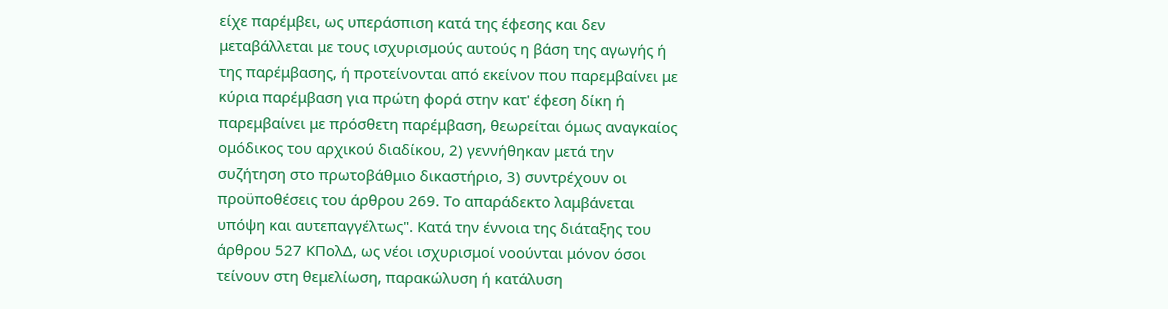είχε παρέμβει, ως υπεράσπιση κατά της έφεσης και δεν μεταβάλλεται με τους ισχυρισμούς αυτούς η βάση της αγωγής ή της παρέμβασης, ή προτείνονται από εκείνον που παρεμβαίνει με κύρια παρέμβαση για πρώτη φορά στην κατ' έφεση δίκη ή παρεμβαίνει με πρόσθετη παρέμβαση, θεωρείται όμως αναγκαίος ομόδικος του αρχικού διαδίκου, 2) γεννήθηκαν μετά την συζήτηση στο πρωτοβάθμιο δικαστήριο, 3) συντρέχουν οι προϋποθέσεις του άρθρου 269. Το απαράδεκτο λαμβάνεται υπόψη και αυτεπαγγέλτως". Κατά την έννοια της διάταξης του άρθρου 527 ΚΠολΔ, ως νέοι ισχυρισμοί νοούνται μόνον όσοι τείνουν στη θεμελίωση, παρακώλυση ή κατάλυση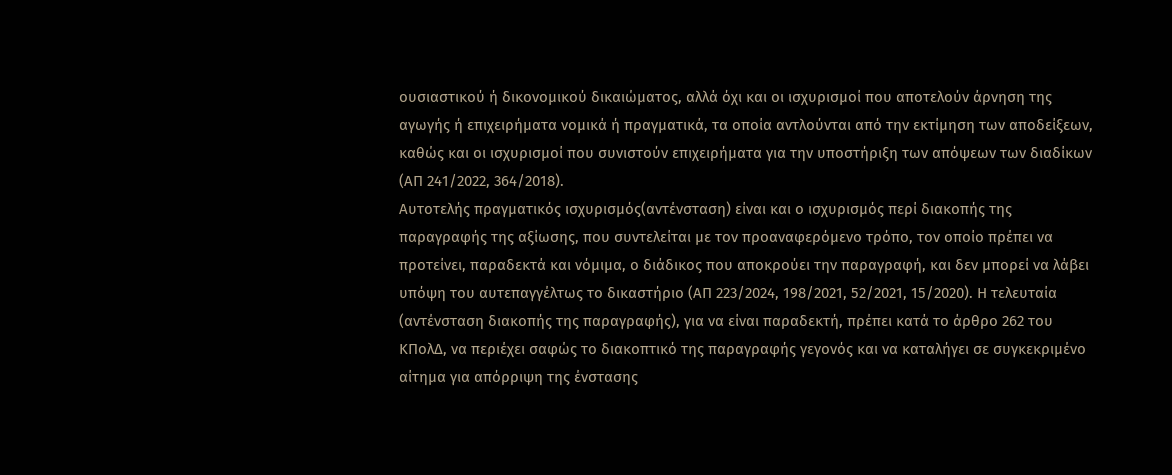ουσιαστικού ή δικονομικού δικαιώματος, αλλά όχι και οι ισχυρισμοί που αποτελούν άρνηση της αγωγής ή επιχειρήματα νομικά ή πραγματικά, τα οποία αντλούνται από την εκτίμηση των αποδείξεων, καθώς και οι ισχυρισμοί που συνιστούν επιχειρήματα για την υποστήριξη των απόψεων των διαδίκων (ΑΠ 241/2022, 364/2018).
Αυτοτελής πραγματικός ισχυρισμός(αντένσταση) είναι και ο ισχυρισμός περί διακοπής της παραγραφής της αξίωσης, που συντελείται με τον προαναφερόμενο τρόπο, τον οποίο πρέπει να προτείνει, παραδεκτά και νόμιμα, ο διάδικος που αποκρούει την παραγραφή, και δεν μπορεί να λάβει υπόψη του αυτεπαγγέλτως το δικαστήριο (ΑΠ 223/2024, 198/2021, 52/2021, 15/2020). Η τελευταία (αντένσταση διακοπής της παραγραφής), για να είναι παραδεκτή, πρέπει κατά το άρθρο 262 του ΚΠολΔ, να περιέχει σαφώς το διακοπτικό της παραγραφής γεγονός και να καταλήγει σε συγκεκριμένο αίτημα για απόρριψη της ένστασης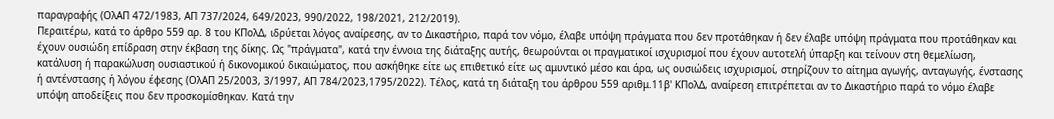παραγραφής (ΟλΑΠ 472/1983, ΑΠ 737/2024, 649/2023, 990/2022, 198/2021, 212/2019).
Περαιτέρω, κατά το άρθρο 559 αρ. 8 του ΚΠολΔ, ιδρύεται λόγος αναίρεσης, αν το Δικαστήριο, παρά τον νόμο, έλαβε υπόψη πράγματα που δεν προτάθηκαν ή δεν έλαβε υπόψη πράγματα που προτάθηκαν και έχουν ουσιώδη επίδραση στην έκβαση της δίκης. Ως "πράγματα", κατά την έννοια της διάταξης αυτής, θεωρούνται οι πραγματικοί ισχυρισμοί που έχουν αυτοτελή ύπαρξη και τείνουν στη θεμελίωση, κατάλυση ή παρακώλυση ουσιαστικού ή δικονομικού δικαιώματος, που ασκήθηκε είτε ως επιθετικό είτε ως αμυντικό μέσο και άρα, ως ουσιώδεις ισχυρισμοί, στηρίζουν το αίτημα αγωγής, ανταγωγής, ένστασης ή αντένστασης ή λόγου έφεσης (ΟλΑΠ 25/2003, 3/1997, ΑΠ 784/2023,1795/2022). Τέλος, κατά τη διάταξη του άρθρου 559 αριθμ.11β' ΚΠολΔ, αναίρεση επιτρέπεται αν το Δικαστήριο παρά το νόμο έλαβε υπόψη αποδείξεις που δεν προσκομίσθηκαν. Κατά την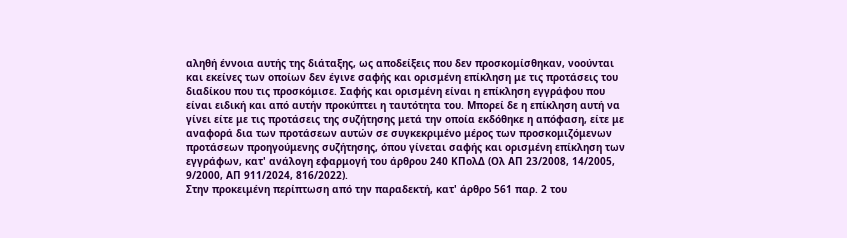αληθή έννοια αυτής της διάταξης, ως αποδείξεις που δεν προσκομίσθηκαν, νοούνται και εκείνες των οποίων δεν έγινε σαφής και ορισμένη επίκληση με τις προτάσεις του διαδίκου που τις προσκόμισε. Σαφής και ορισμένη είναι η επίκληση εγγράφου που είναι ειδική και από αυτήν προκύπτει η ταυτότητα του. Μπορεί δε η επίκληση αυτή να γίνει είτε με τις προτάσεις της συζήτησης μετά την οποία εκδόθηκε η απόφαση, είτε με αναφορά δια των προτάσεων αυτών σε συγκεκριμένο μέρος των προσκομιζόμενων προτάσεων προηγούμενης συζήτησης, όπου γίνεται σαφής και ορισμένη επίκληση των εγγράφων, κατ' ανάλογη εφαρμογή του άρθρου 240 ΚΠολΔ (Ολ ΑΠ 23/2008, 14/2005, 9/2000, ΑΠ 911/2024, 816/2022).
Στην προκειμένη περίπτωση από την παραδεκτή, κατ' άρθρο 561 παρ. 2 του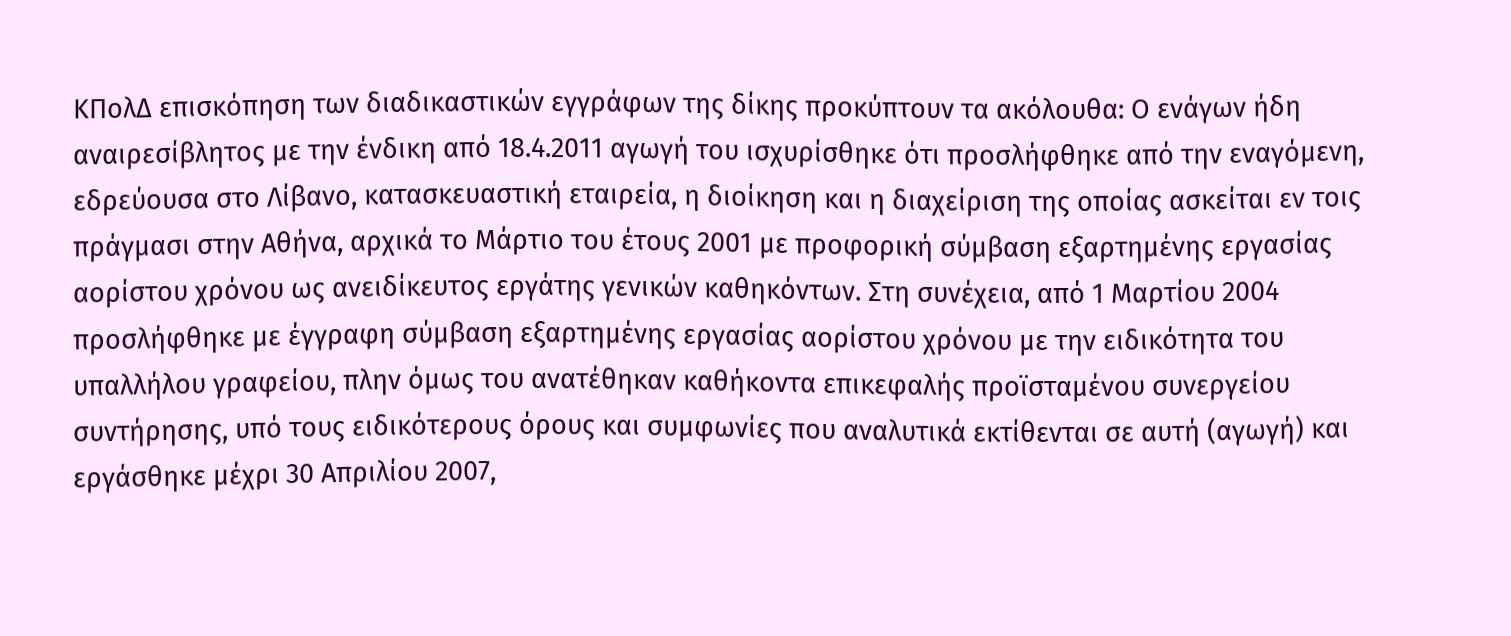ΚΠολΔ επισκόπηση των διαδικαστικών εγγράφων της δίκης προκύπτουν τα ακόλουθα: Ο ενάγων ήδη αναιρεσίβλητος με την ένδικη από 18.4.2011 αγωγή του ισχυρίσθηκε ότι προσλήφθηκε από την εναγόμενη, εδρεύουσα στο Λίβανο, κατασκευαστική εταιρεία, η διοίκηση και η διαχείριση της οποίας ασκείται εν τοις πράγμασι στην Αθήνα, αρχικά το Μάρτιο του έτους 2001 με προφορική σύμβαση εξαρτημένης εργασίας αορίστου χρόνου ως ανειδίκευτος εργάτης γενικών καθηκόντων. Στη συνέχεια, από 1 Μαρτίου 2004 προσλήφθηκε με έγγραφη σύμβαση εξαρτημένης εργασίας αορίστου χρόνου με την ειδικότητα του υπαλλήλου γραφείου, πλην όμως του ανατέθηκαν καθήκοντα επικεφαλής προϊσταμένου συνεργείου συντήρησης, υπό τους ειδικότερους όρους και συμφωνίες που αναλυτικά εκτίθενται σε αυτή (αγωγή) και εργάσθηκε μέχρι 30 Απριλίου 2007,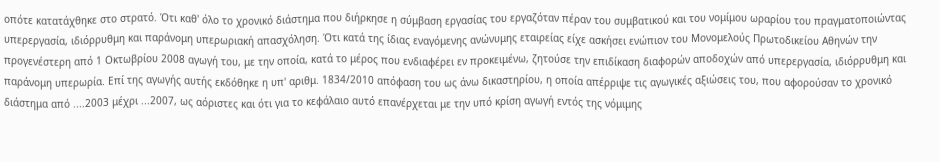οπότε κατατάχθηκε στο στρατό. Ότι καθ' όλο το χρονικό διάστημα που διήρκησε η σύμβαση εργασίας του εργαζόταν πέραν του συμβατικού και του νομίμου ωραρίου του πραγματοποιώντας υπερεργασία, ιδιόρρυθμη και παράνομη υπερωριακή απασχόληση. Ότι κατά της ίδιας εναγόμενης ανώνυμης εταιρείας είχε ασκήσει ενώπιον του Μονομελούς Πρωτοδικείου Αθηνών την προγενέστερη από 1 Οκτωβρίου 2008 αγωγή του, με την οποία, κατά το μέρος που ενδιαφέρει εν προκειμένω, ζητούσε την επιδίκαση διαφορών αποδοχών από υπερεργασία, ιδιόρρυθμη και παράνομη υπερωρία. Επί της αγωγής αυτής εκδόθηκε η υπ' αριθμ. 1834/2010 απόφαση του ως άνω δικαστηρίου, η οποία απέρριψε τις αγωγικές αξιώσεις του, που αφορούσαν το χρονικό διάστημα από ....2003 μέχρι ...2007, ως αόριστες και ότι για το κεφάλαιο αυτό επανέρχεται με την υπό κρίση αγωγή εντός της νόμιμης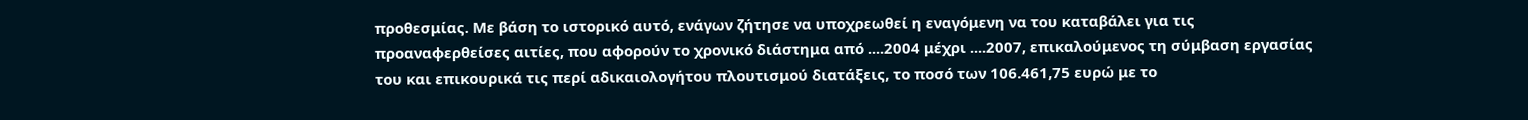προθεσμίας. Με βάση το ιστορικό αυτό, ενάγων ζήτησε να υποχρεωθεί η εναγόμενη να του καταβάλει για τις προαναφερθείσες αιτίες, που αφορούν το χρονικό διάστημα από ....2004 μέχρι ....2007, επικαλούμενος τη σύμβαση εργασίας του και επικουρικά τις περί αδικαιολογήτου πλουτισμού διατάξεις, το ποσό των 106.461,75 ευρώ με το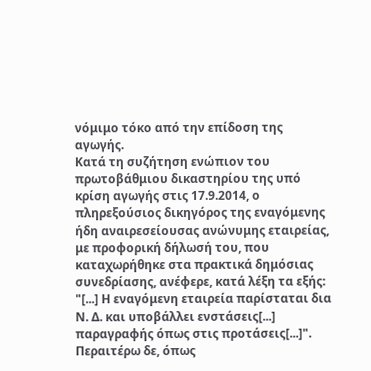νόμιμο τόκο από την επίδοση της αγωγής.
Κατά τη συζήτηση ενώπιον του πρωτοβάθμιου δικαστηρίου της υπό κρίση αγωγής στις 17.9.2014, ο πληρεξούσιος δικηγόρος της εναγόμενης ήδη αναιρεσείουσας ανώνυμης εταιρείας, με προφορική δήλωσή του, που καταχωρήθηκε στα πρακτικά δημόσιας συνεδρίασης, ανέφερε, κατά λέξη τα εξής:
"[...] Η εναγόμενη εταιρεία παρίσταται δια Ν. Δ. και υποβάλλει ενστάσεις[...] παραγραφής όπως στις προτάσεις[...]". Περαιτέρω δε, όπως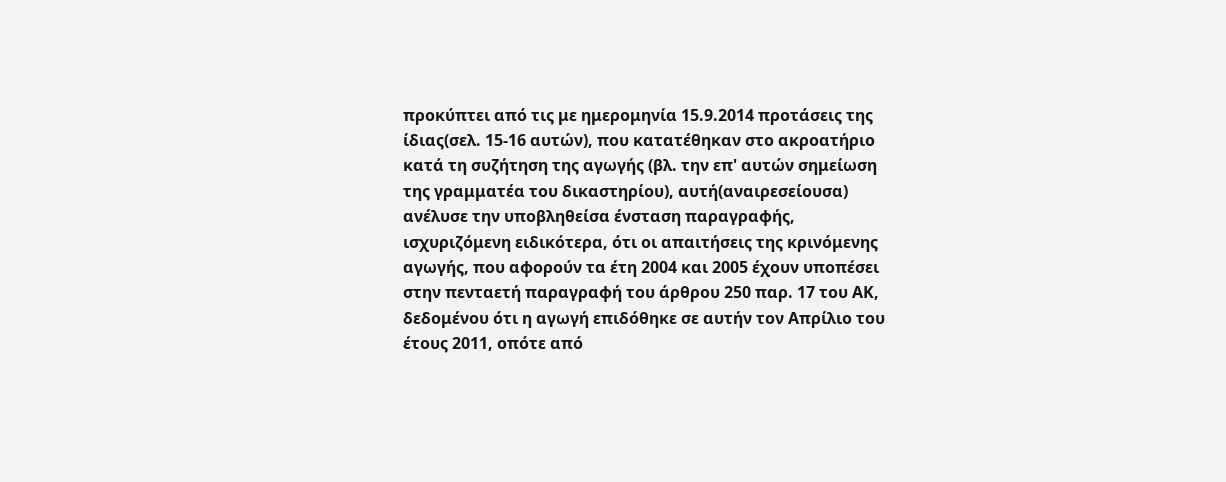προκύπτει από τις με ημερομηνία 15.9.2014 προτάσεις της ίδιας(σελ. 15-16 αυτών), που κατατέθηκαν στο ακροατήριο κατά τη συζήτηση της αγωγής (βλ. την επ' αυτών σημείωση της γραμματέα του δικαστηρίου), αυτή(αναιρεσείουσα) ανέλυσε την υποβληθείσα ένσταση παραγραφής, ισχυριζόμενη ειδικότερα, ότι οι απαιτήσεις της κρινόμενης αγωγής, που αφορούν τα έτη 2004 και 2005 έχουν υποπέσει στην πενταετή παραγραφή του άρθρου 250 παρ. 17 του ΑΚ, δεδομένου ότι η αγωγή επιδόθηκε σε αυτήν τον Απρίλιο του έτους 2011, οπότε από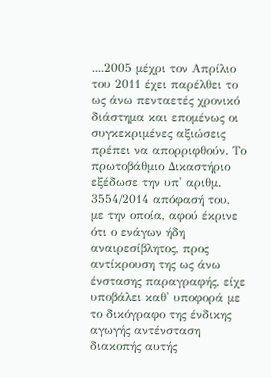....2005 μέχρι τον Απρίλιο του 2011 έχει παρέλθει το ως άνω πενταετές χρονικό διάστημα και επομένως οι συγκεκριμένες αξιώσεις πρέπει να απορριφθούν. Το πρωτοβάθμιο Δικαστήριο εξέδωσε την υπ' αριθμ. 3554/2014 απόφασή του, με την οποία, αφού έκρινε ότι ο ενάγων ήδη αναιρεσίβλητος, προς αντίκρουση της ως άνω ένστασης παραγραφής, είχε υποβάλει καθ' υποφορά με το δικόγραφο της ένδικης αγωγής αντένσταση διακοπής αυτής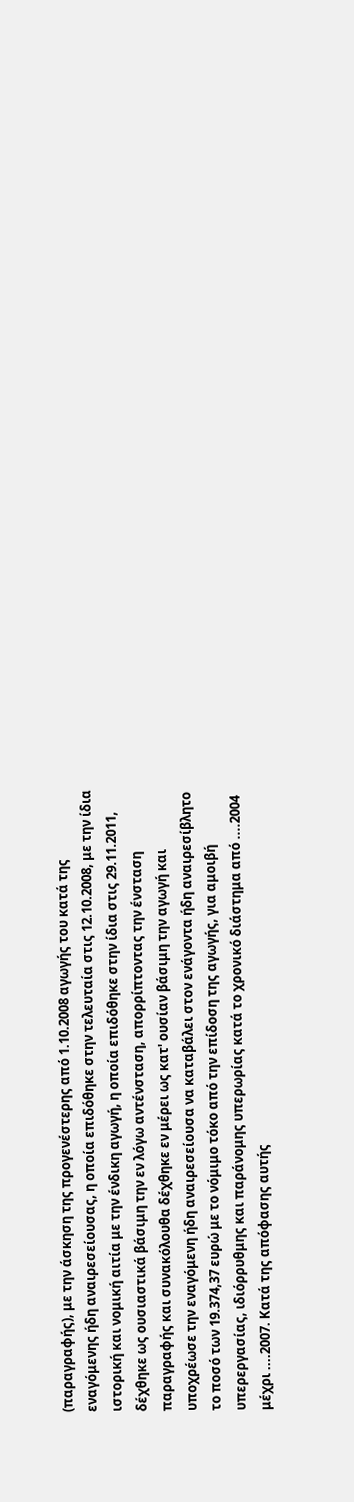(παραγραφής), με την άσκηση της προγενέστερης από 1.10.2008 αγωγής του κατά της εναγόμενης ήδη αναιρεσείουσας, η οποία επιδόθηκε στην τελευταία στις 12.10.2008, με την ίδια ιστορική και νομική αιτία με την ένδικη αγωγή, η οποία επιδόθηκε στην ίδια στις 29.11.2011, δέχθηκε ως ουσιαστικά βάσιμη την εν λόγω αντένσταση, απορρίπτοντας την ένσταση παραγραφής και συνακόλουθα δέχθηκε εν μέρει ως κατ' ουσίαν βάσιμη την αγωγή και υποχρέωσε την εναγόμενη ήδη αναιρεσείουσα να καταβάλει στον ενάγοντα ήδη αναιρεσίβλητο το ποσό των 19.374,37 ευρώ με το νόμιμο τόκο από την επίδοση της αγωγής, για αμοιβή υπερεργασίας, ιδιόρρυθμης και παράνομης υπερωρίας κατά το χρονικό διάστημα από ....2004 μέχρι ....2007. Κατά της απόφασης αυτής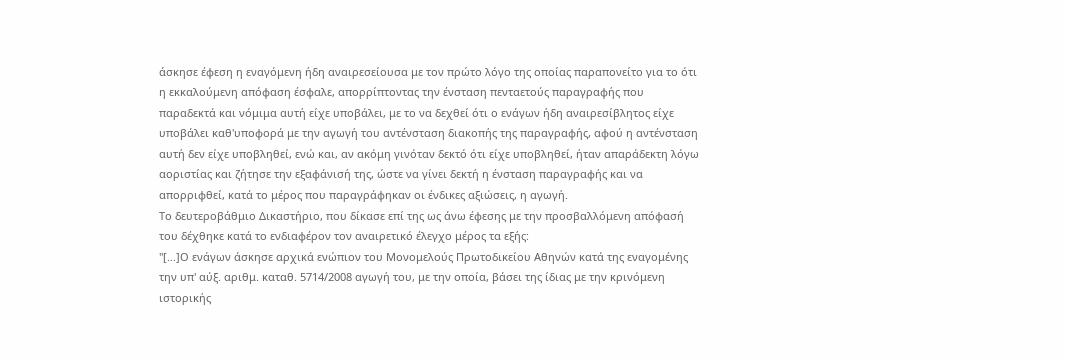άσκησε έφεση η εναγόμενη ήδη αναιρεσείουσα με τον πρώτο λόγο της οποίας παραπονείτο για το ότι η εκκαλούμενη απόφαση έσφαλε, απορρίπτοντας την ένσταση πενταετούς παραγραφής που παραδεκτά και νόμιμα αυτή είχε υποβάλει, με το να δεχθεί ότι ο ενάγων ήδη αναιρεσίβλητος είχε υποβάλει καθ'υποφορά με την αγωγή του αντένσταση διακοπής της παραγραφής, αφού η αντένσταση αυτή δεν είχε υποβληθεί, ενώ και, αν ακόμη γινόταν δεκτό ότι είχε υποβληθεί, ήταν απαράδεκτη λόγω αοριστίας και ζήτησε την εξαφάνισή της, ώστε να γίνει δεκτή η ένσταση παραγραφής και να απορριφθεί, κατά το μέρος που παραγράφηκαν οι ένδικες αξιώσεις, η αγωγή.
Το δευτεροβάθμιο Δικαστήριο, που δίκασε επί της ως άνω έφεσης με την προσβαλλόμενη απόφασή του δέχθηκε κατά το ενδιαφέρον τον αναιρετικό έλεγχο μέρος τα εξής:
"[...]Ο ενάγων άσκησε αρχικά ενώπιον του Μονομελούς Πρωτοδικείου Αθηνών κατά της εναγομένης την υπ' αύξ. αριθμ. καταθ. 5714/2008 αγωγή του, με την οποία, βάσει της ίδιας με την κρινόμενη ιστορικής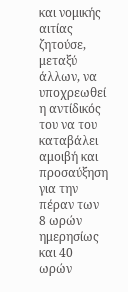και νομικής αιτίας ζητούσε, μεταξύ άλλων, να υποχρεωθεί η αντίδικός του να του καταβάλει αμοιβή και προσαύξηση για την πέραν των 8 ωρών ημερησίως και 40 ωρών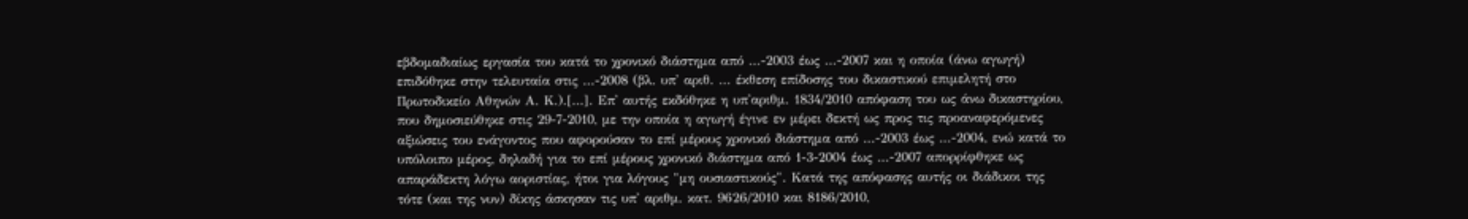εβδομαδιαίως εργασία του κατά το χρονικό διάστημα από ...-2003 έως ...-2007 και η οποία (άνω αγωγή) επιδόθηκε στην τελευταία στις ...-2008 (βλ. υπ' αριθ. ... έκθεση επίδοσης του δικαστικού επιμελητή στο Πρωτοδικείο Αθηνών Α. Κ.).[...]. Επ' αυτής εκδόθηκε η υπ'αριθμ. 1834/2010 απόφαση του ως άνω δικαστηρίου, που δημοσιεύθηκε στις 29-7-2010, με την οποία η αγωγή έγινε εν μέρει δεκτή ως προς τις προαναφερόμενες αξιώσεις του ενάγοντος που αφορούσαν το επί μέρους χρονικό διάστημα από ...-2003 έως ...-2004, ενώ κατά το υπόλοιπο μέρος, δηλαδή για το επί μέρους χρονικό διάστημα από 1-3-2004 έως ...-2007 απορρίφθηκε ως απαράδεκτη λόγω αοριστίας, ήτοι για λόγους "μη ουσιαστικούς". Κατά της απόφασης αυτής οι διάδικοι της τότε (και της νυν) δίκης άσκησαν τις υπ' αριθμ. κατ. 9626/2010 και 8186/2010,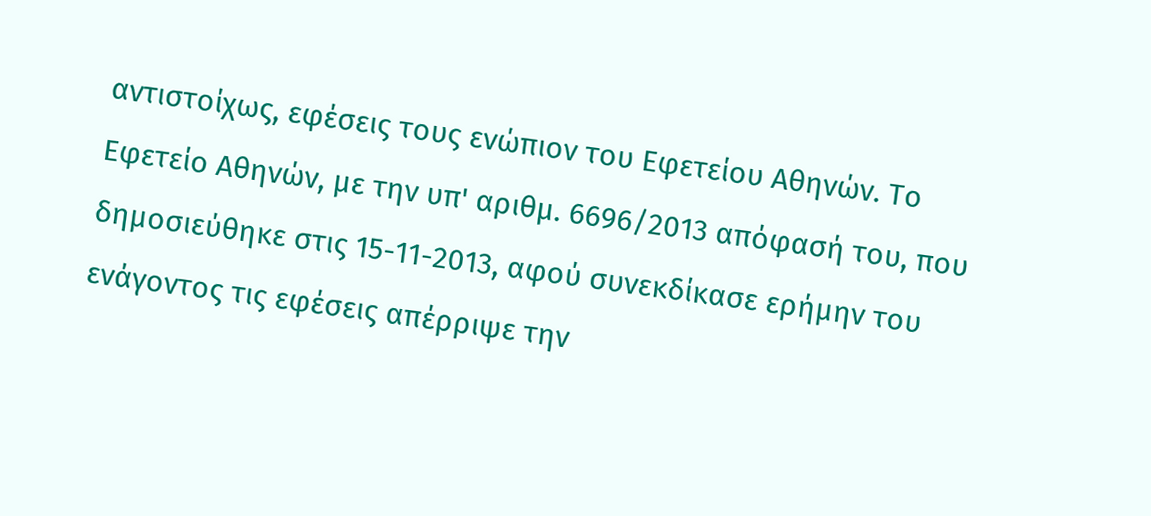αντιστοίχως, εφέσεις τους ενώπιον του Εφετείου Αθηνών. Το Εφετείο Αθηνών, με την υπ' αριθμ. 6696/2013 απόφασή του, που δημοσιεύθηκε στις 15-11-2013, αφού συνεκδίκασε ερήμην του ενάγοντος τις εφέσεις απέρριψε την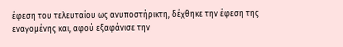έφεση του τελευταίου ως ανυποστήρικτη, δέχθηκε την έφεση της εναγομένης και, αφού εξαφάνισε την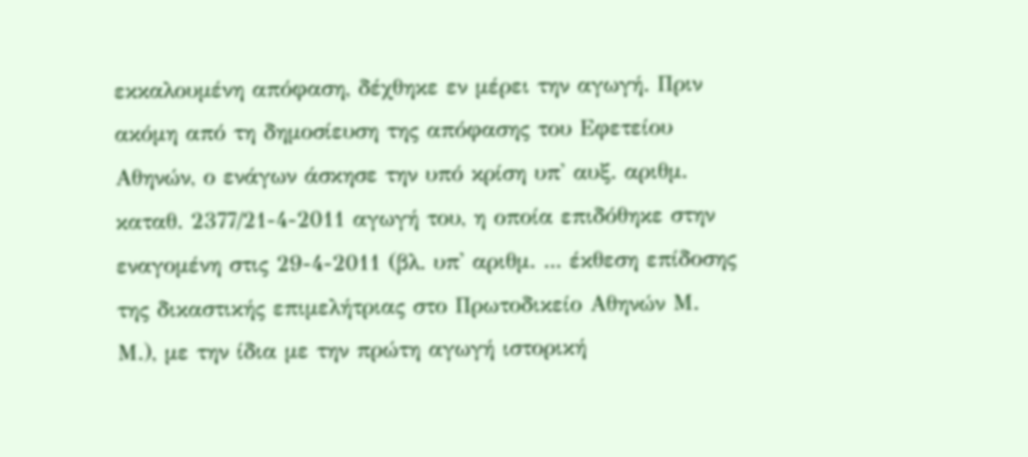εκκαλουμένη απόφαση, δέχθηκε εν μέρει την αγωγή. Πριν ακόμη από τη δημοσίευση της απόφασης του Εφετείου Αθηνών, ο ενάγων άσκησε την υπό κρίση υπ' αυξ. αριθμ. καταθ. 2377/21-4-2011 αγωγή του, η οποία επιδόθηκε στην εναγομένη στις 29-4-2011 (βλ. υπ' αριθμ. ... έκθεση επίδοσης της δικαστικής επιμελήτριας στο Πρωτοδικείο Αθηνών Μ. Μ.), με την ίδια με την πρώτη αγωγή ιστορική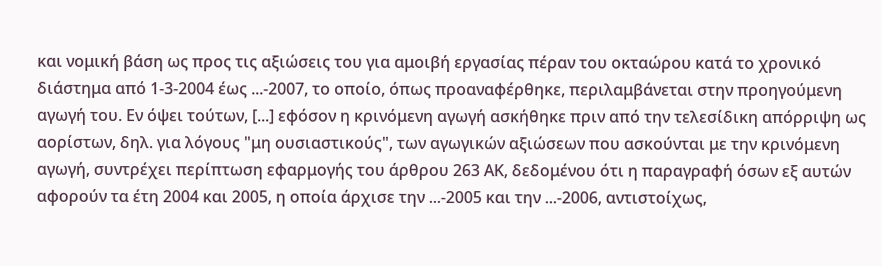και νομική βάση ως προς τις αξιώσεις του για αμοιβή εργασίας πέραν του οκταώρου κατά το χρονικό διάστημα από 1-3-2004 έως ...-2007, το οποίο, όπως προαναφέρθηκε, περιλαμβάνεται στην προηγούμενη αγωγή του. Εν όψει τούτων, [...] εφόσον η κρινόμενη αγωγή ασκήθηκε πριν από την τελεσίδικη απόρριψη ως αορίστων, δηλ. για λόγους "μη ουσιαστικούς", των αγωγικών αξιώσεων που ασκούνται με την κρινόμενη αγωγή, συντρέχει περίπτωση εφαρμογής του άρθρου 263 ΑΚ, δεδομένου ότι η παραγραφή όσων εξ αυτών αφορούν τα έτη 2004 και 2005, η οποία άρχισε την ...-2005 και την ...-2006, αντιστοίχως,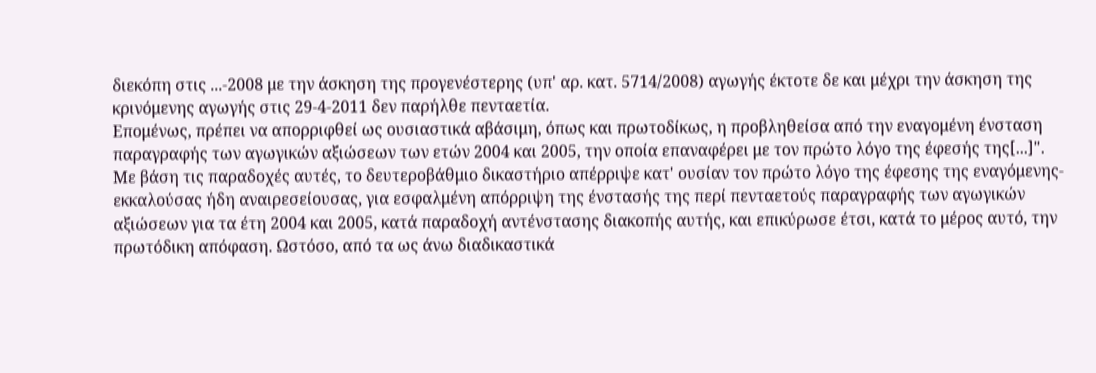διεκόπη στις ...-2008 με την άσκηση της προγενέστερης (υπ' αρ. κατ. 5714/2008) αγωγής έκτοτε δε και μέχρι την άσκηση της κρινόμενης αγωγής στις 29-4-2011 δεν παρήλθε πενταετία.
Επομένως, πρέπει να απορριφθεί ως ουσιαστικά αβάσιμη, όπως και πρωτοδίκως, η προβληθείσα από την εναγομένη ένσταση παραγραφής των αγωγικών αξιώσεων των ετών 2004 και 2005, την οποία επαναφέρει με τον πρώτο λόγο της έφεσής της[...]".
Με βάση τις παραδοχές αυτές, το δευτεροβάθμιο δικαστήριο απέρριψε κατ' ουσίαν τον πρώτο λόγο της έφεσης της εναγόμενης-εκκαλούσας ήδη αναιρεσείουσας, για εσφαλμένη απόρριψη της ένστασής της περί πενταετούς παραγραφής των αγωγικών αξιώσεων για τα έτη 2004 και 2005, κατά παραδοχή αντένστασης διακοπής αυτής, και επικύρωσε έτσι, κατά το μέρος αυτό, την πρωτόδικη απόφαση. Ωστόσο, από τα ως άνω διαδικαστικά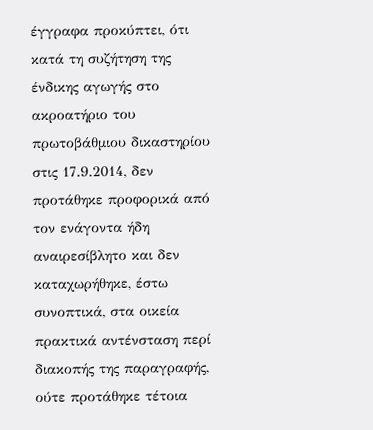έγγραφα προκύπτει, ότι κατά τη συζήτηση της ένδικης αγωγής στο ακροατήριο του πρωτοβάθμιου δικαστηρίου στις 17.9.2014, δεν προτάθηκε προφορικά από τον ενάγοντα ήδη αναιρεσίβλητο και δεν καταχωρήθηκε, έστω συνοπτικά, στα οικεία πρακτικά αντένσταση περί διακοπής της παραγραφής, ούτε προτάθηκε τέτοια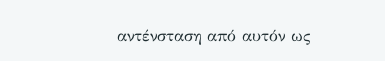αντένσταση από αυτόν ως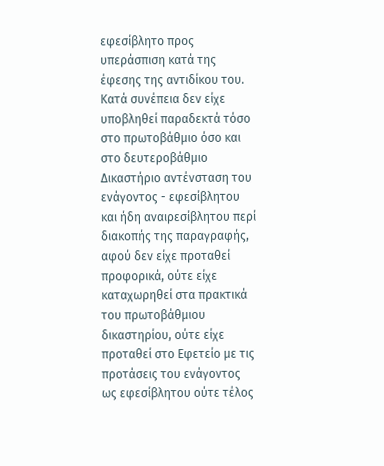εφεσίβλητο προς υπεράσπιση κατά της έφεσης της αντιδίκου του. Κατά συνέπεια δεν είχε υποβληθεί παραδεκτά τόσο στο πρωτοβάθμιο όσο και στο δευτεροβάθμιο Δικαστήριο αντένσταση του ενάγοντος - εφεσίβλητου και ήδη αναιρεσίβλητου περί διακοπής της παραγραφής, αφού δεν είχε προταθεί προφορικά, ούτε είχε καταχωρηθεί στα πρακτικά του πρωτοβάθμιου δικαστηρίου, ούτε είχε προταθεί στο Εφετείο με τις προτάσεις του ενάγοντος ως εφεσίβλητου ούτε τέλος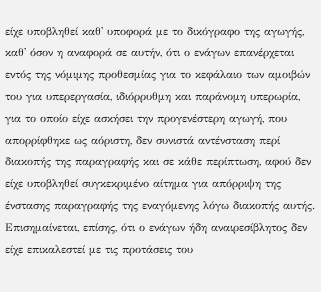είχε υποβληθεί καθ' υποφορά με το δικόγραφο της αγωγής, καθ' όσον η αναφορά σε αυτήν, ότι ο ενάγων επανέρχεται εντός της νόμιμης προθεσμίας για το κεφάλαιο των αμοιβών του για υπερεργασία, ιδιόρρυθμη και παράνομη υπερωρία, για το οποίο είχε ασκήσει την προγενέστερη αγωγή, που απορρίφθηκε ως αόριστη, δεν συνιστά αντένσταση περί διακοπής της παραγραφής και σε κάθε περίπτωση, αφού δεν είχε υποβληθεί συγκεκριμένο αίτημα για απόρριψη της ένστασης παραγραφής της εναγόμενης λόγω διακοπής αυτής. Επισημαίνεται, επίσης, ότι ο ενάγων ήδη αναιρεσίβλητος δεν είχε επικαλεστεί με τις προτάσεις του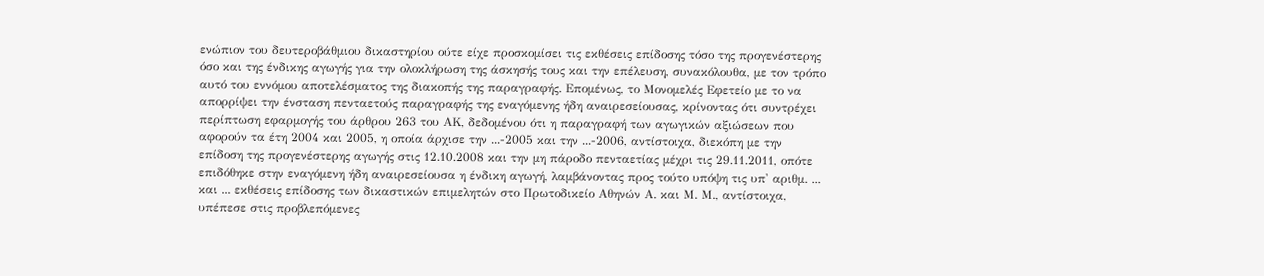ενώπιον του δευτεροβάθμιου δικαστηρίου ούτε είχε προσκομίσει τις εκθέσεις επίδοσης τόσο της προγενέστερης όσο και της ένδικης αγωγής για την ολοκλήρωση της άσκησής τους και την επέλευση, συνακόλουθα, με τον τρόπο αυτό του εννόμου αποτελέσματος της διακοπής της παραγραφής. Επομένως, το Μονομελές Εφετείο με το να απορρίψει την ένσταση πενταετούς παραγραφής της εναγόμενης ήδη αναιρεσείουσας, κρίνοντας ότι συντρέχει περίπτωση εφαρμογής του άρθρου 263 του ΑΚ, δεδομένου ότι η παραγραφή των αγωγικών αξιώσεων που αφορούν τα έτη 2004 και 2005, η οποία άρχισε την ...-2005 και την ...-2006, αντίστοιχα, διεκόπη με την επίδοση της προγενέστερης αγωγής στις 12.10.2008 και την μη πάροδο πενταετίας μέχρι τις 29.11.2011, οπότε επιδόθηκε στην εναγόμενη ήδη αναιρεσείουσα η ένδικη αγωγή, λαμβάνοντας προς τούτο υπόψη τις υπ' αριθμ. ... και ... εκθέσεις επίδοσης των δικαστικών επιμελητών στο Πρωτοδικείο Αθηνών Α. και Μ. Μ., αντίστοιχα, υπέπεσε στις προβλεπόμενες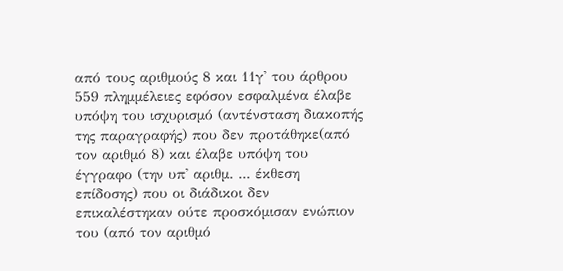από τους αριθμούς 8 και 11γ' του άρθρου 559 πλημμέλειες εφόσον εσφαλμένα έλαβε υπόψη του ισχυρισμό (αντένσταση διακοπής της παραγραφής) που δεν προτάθηκε(από τον αριθμό 8) και έλαβε υπόψη του έγγραφο (την υπ' αριθμ. ... έκθεση επίδοσης) που οι διάδικοι δεν επικαλέστηκαν ούτε προσκόμισαν ενώπιον του (από τον αριθμό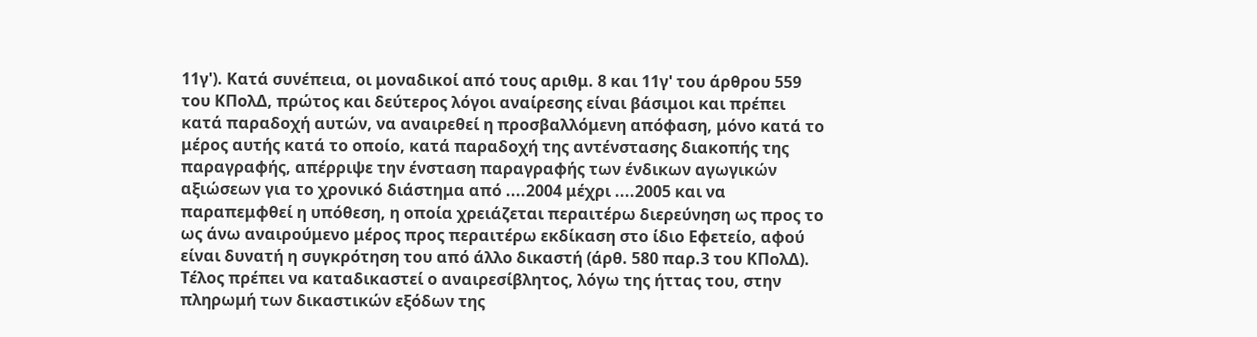11γ'). Κατά συνέπεια, οι μοναδικοί από τους αριθμ. 8 και 11γ' του άρθρου 559 του ΚΠολΔ, πρώτος και δεύτερος λόγοι αναίρεσης είναι βάσιμοι και πρέπει κατά παραδοχή αυτών, να αναιρεθεί η προσβαλλόμενη απόφαση, μόνο κατά το μέρος αυτής κατά το οποίο, κατά παραδοχή της αντένστασης διακοπής της παραγραφής, απέρριψε την ένσταση παραγραφής των ένδικων αγωγικών αξιώσεων για το χρονικό διάστημα από ....2004 μέχρι ....2005 και να παραπεμφθεί η υπόθεση, η οποία χρειάζεται περαιτέρω διερεύνηση ως προς το ως άνω αναιρούμενο μέρος προς περαιτέρω εκδίκαση στο ίδιο Εφετείο, αφού είναι δυνατή η συγκρότηση του από άλλο δικαστή (άρθ. 580 παρ.3 του ΚΠολΔ). Τέλος πρέπει να καταδικαστεί ο αναιρεσίβλητος, λόγω της ήττας του, στην πληρωμή των δικαστικών εξόδων της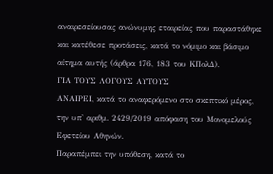αναιρεσείουσας ανώνυμης εταιρείας που παραστάθηκε και κατέθεσε προτάσεις, κατά το νόμιμο και βάσιμο αίτημα αυτής (άρθρα 176, 183 του ΚΠολΔ).
ΓΙΑ ΤΟΥΣ ΛΟΓΟΥΣ ΑΥΤΟΥΣ
ΑΝΑΙΡΕΙ, κατά το αναφερόμενο στο σκεπτικό μέρος, την υπ' αριθμ. 2429/2019 απόφαση του Μονομελούς Εφετείου Αθηνών.
Παραπέμπει την υπόθεση, κατά το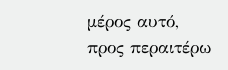μέρος αυτό, προς περαιτέρω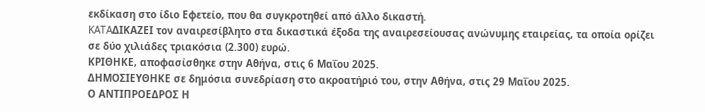εκδίκαση στο ίδιο Εφετείο, που θα συγκροτηθεί από άλλο δικαστή.
KATAΔΙΚΑΖΕΙ τον αναιρεσίβλητο στα δικαστικά έξοδα της αναιρεσείουσας ανώνυμης εταιρείας, τα οποία ορίζει σε δύο χιλιάδες τριακόσια (2.300) ευρώ.
ΚΡΙΘΗΚΕ, αποφασίσθηκε στην Αθήνα, στις 6 Μαΐου 2025.
ΔΗΜΟΣΙΕΥΘΗΚΕ σε δημόσια συνεδρίαση στο ακροατήριό του, στην Αθήνα, στις 29 Μαΐου 2025.
Ο ΑΝΤΙΠΡΟΕΔΡΟΣ Η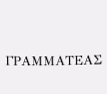ΓΡΑΜΜΑΤΕΑΣ